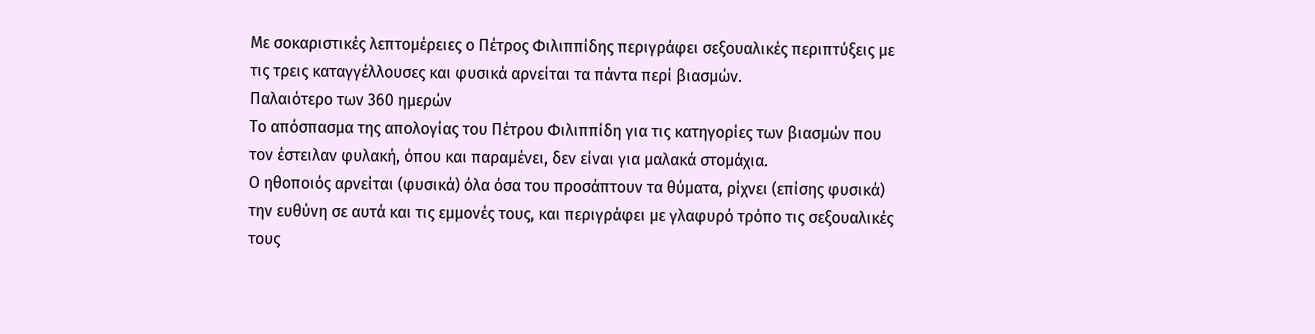Με σοκαριστικές λεπτομέρειες ο Πέτρος Φιλιππίδης περιγράφει σεξουαλικές περιπτύξεις με τις τρεις καταγγέλλουσες και φυσικά αρνείται τα πάντα περί βιασμών.
Παλαιότερο των 360 ημερών
Το απόσπασμα της απολογίας του Πέτρου Φιλιππίδη για τις κατηγορίες των βιασμών που τον έστειλαν φυλακή, όπου και παραμένει, δεν είναι για μαλακά στομάχια.
Ο ηθοποιός αρνείται (φυσικά) όλα όσα του προσάπτουν τα θύματα, ρίχνει (επίσης φυσικά) την ευθύνη σε αυτά και τις εμμονές τους, και περιγράφει με γλαφυρό τρόπο τις σεξουαλικές τους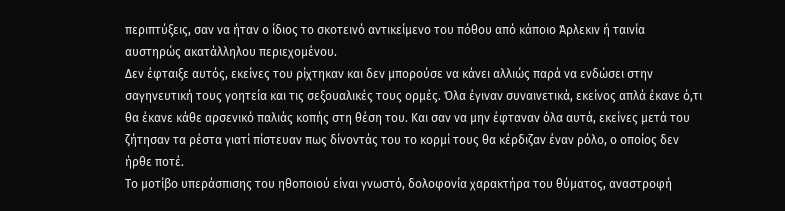περιπτύξεις, σαν να ήταν ο ίδιος το σκοτεινό αντικείμενο του πόθου από κάποιο Άρλεκιν ή ταινία αυστηρώς ακατάλληλου περιεχομένου.
Δεν έφταιξε αυτός, εκείνες του ρίχτηκαν και δεν μπορούσε να κάνει αλλιώς παρά να ενδώσει στην σαγηνευτική τους γοητεία και τις σεξουαλικές τους ορμές. Όλα έγιναν συναινετικά, εκείνος απλά έκανε ό,τι θα έκανε κάθε αρσενικό παλιάς κοπής στη θέση του. Και σαν να μην έφταναν όλα αυτά, εκείνες μετά του ζήτησαν τα ρέστα γιατί πίστευαν πως δίνοντάς του το κορμί τους θα κέρδιζαν έναν ρόλο, ο οποίος δεν ήρθε ποτέ.
Το μοτίβο υπεράσπισης του ηθοποιού είναι γνωστό, δολοφονία χαρακτήρα του θύματος, αναστροφή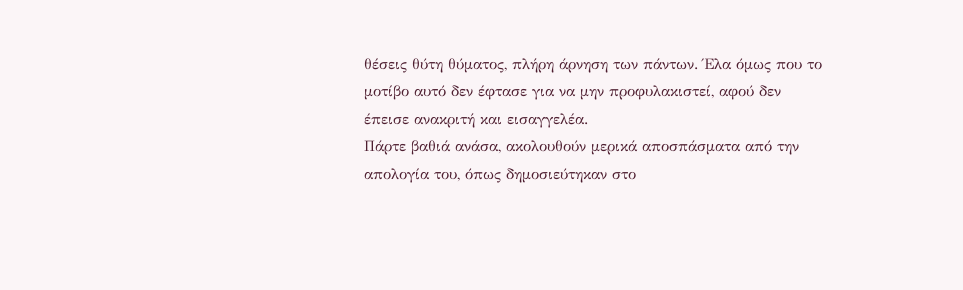θέσεις θύτη θύματος, πλήρη άρνηση των πάντων. Έλα όμως που το μοτίβο αυτό δεν έφτασε για να μην προφυλακιστεί, αφού δεν έπεισε ανακριτή και εισαγγελέα.
Πάρτε βαθιά ανάσα, ακολουθούν μερικά αποσπάσματα από την απολογία του, όπως δημοσιεύτηκαν στο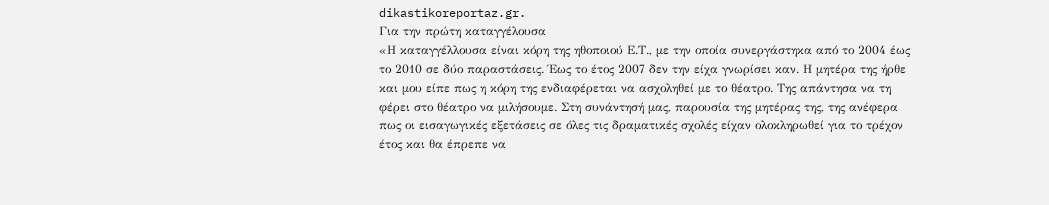dikastikoreportaz.gr.
Για την πρώτη καταγγέλουσα
«Η καταγγέλλουσα είναι κόρη της ηθοποιού Ε.Τ., με την οποία συνεργάστηκα από το 2004 έως το 2010 σε δύο παραστάσεις. Έως το έτος 2007 δεν την είχα γνωρίσει καν. Η μητέρα της ήρθε και μου είπε πως η κόρη της ενδιαφέρεται να ασχοληθεί με το θέατρο. Της απάντησα να τη φέρει στο θέατρο να μιλήσουμε. Στη συνάντησή μας, παρουσία της μητέρας της, της ανέφερα πως οι εισαγωγικές εξετάσεις σε όλες τις δραματικές σχολές είχαν ολοκληρωθεί για το τρέχον έτος και θα έπρεπε να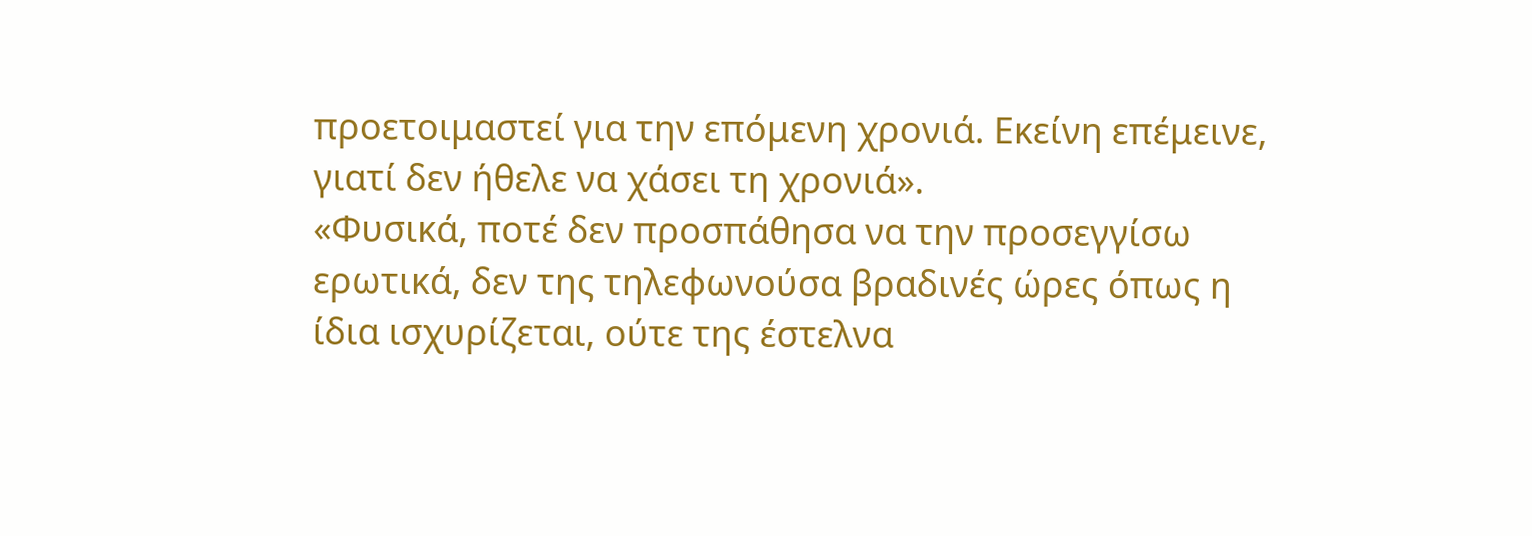προετοιμαστεί για την επόμενη χρονιά. Εκείνη επέμεινε, γιατί δεν ήθελε να χάσει τη χρονιά».
«Φυσικά, ποτέ δεν προσπάθησα να την προσεγγίσω ερωτικά, δεν της τηλεφωνούσα βραδινές ώρες όπως η ίδια ισχυρίζεται, ούτε της έστελνα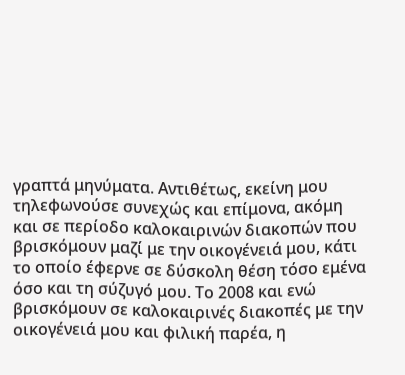γραπτά μηνύματα. Αντιθέτως, εκείνη μου τηλεφωνούσε συνεχώς και επίμονα, ακόμη και σε περίοδο καλοκαιρινών διακοπών που βρισκόμουν μαζί με την οικογένειά μου, κάτι το οποίο έφερνε σε δύσκολη θέση τόσο εμένα όσο και τη σύζυγό μου. Το 2008 και ενώ βρισκόμουν σε καλοκαιρινές διακοπές με την οικογένειά μου και φιλική παρέα, η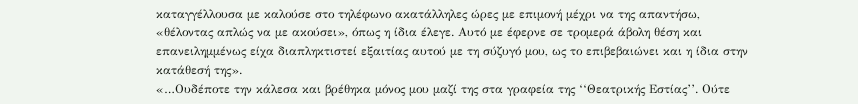καταγγέλλουσα με καλούσε στο τηλέφωνο ακατάλληλες ώρες με επιμονή μέχρι να της απαντήσω, «θέλοντας απλώς να με ακούσει», όπως η ίδια έλεγε. Αυτό με έφερνε σε τρομερά άβολη θέση και επανειλημμένως είχα διαπληκτιστεί εξαιτίας αυτού με τη σύζυγό μου, ως το επιβεβαιώνει και η ίδια στην κατάθεσή της».
«…Ουδέποτε την κάλεσα και βρέθηκα μόνος μου μαζί της στα γραφεία της ‘‘Θεατρικής Εστίας’’. Ούτε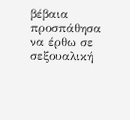βέβαια προσπάθησα να έρθω σε σεξουαλική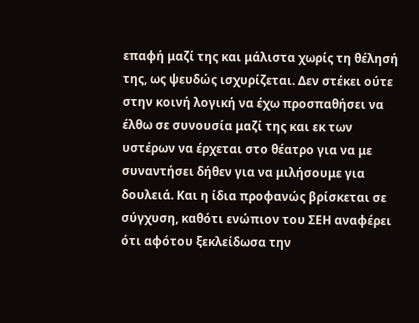επαφή μαζί της και μάλιστα χωρίς τη θέλησή της, ως ψευδώς ισχυρίζεται. Δεν στέκει ούτε στην κοινή λογική να έχω προσπαθήσει να έλθω σε συνουσία μαζί της και εκ των υστέρων να έρχεται στο θέατρο για να με συναντήσει δήθεν για να μιλήσουμε για δουλειά. Και η ίδια προφανώς βρίσκεται σε σύγχυση, καθότι ενώπιον του ΣΕΗ αναφέρει ότι αφότου ξεκλείδωσα την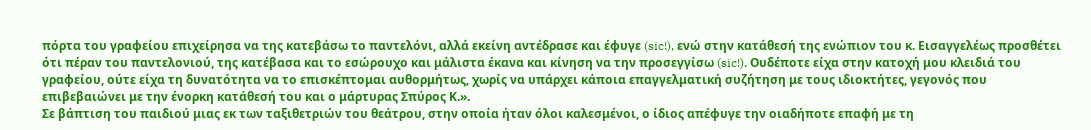πόρτα του γραφείου επιχείρησα να της κατεβάσω το παντελόνι, αλλά εκείνη αντέδρασε και έφυγε (sic!), ενώ στην κατάθεσή της ενώπιον του κ. Εισαγγελέως προσθέτει ότι πέραν του παντελονιού, της κατέβασα και το εσώρουχο και μάλιστα έκανα και κίνηση να την προσεγγίσω (sic!). Ουδέποτε είχα στην κατοχή μου κλειδιά του γραφείου, ούτε είχα τη δυνατότητα να το επισκέπτομαι αυθορμήτως, χωρίς να υπάρχει κάποια επαγγελματική συζήτηση με τους ιδιοκτήτες, γεγονός που επιβεβαιώνει με την ένορκη κατάθεσή του και ο μάρτυρας Σπύρος Κ.».
Σε βάπτιση του παιδιού μιας εκ των ταξιθετριών του θεάτρου, στην οποία ήταν όλοι καλεσμένοι, ο ίδιος απέφυγε την οιαδήποτε επαφή με τη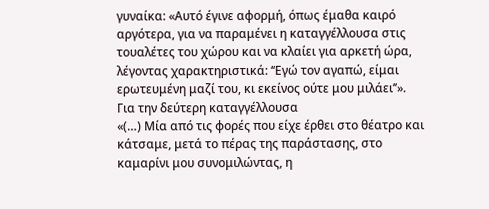γυναίκα: «Αυτό έγινε αφορμή, όπως έμαθα καιρό αργότερα, για να παραμένει η καταγγέλλουσα στις τουαλέτες του χώρου και να κλαίει για αρκετή ώρα, λέγοντας χαρακτηριστικά: ‘‘Εγώ τον αγαπώ, είμαι ερωτευμένη μαζί του, κι εκείνος ούτε μου μιλάει’’».
Για την δεύτερη καταγγέλλουσα
«(…) Μία από τις φορές που είχε έρθει στο θέατρο και κάτσαμε, μετά το πέρας της παράστασης, στο καμαρίνι μου συνομιλώντας, η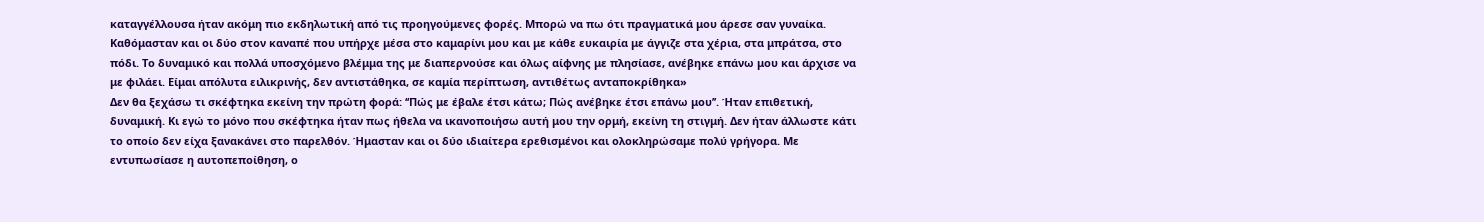καταγγέλλουσα ήταν ακόμη πιο εκδηλωτική από τις προηγούμενες φορές. Μπορώ να πω ότι πραγματικά μου άρεσε σαν γυναίκα. Καθόμασταν και οι δύο στον καναπέ που υπήρχε μέσα στο καμαρίνι μου και με κάθε ευκαιρία με άγγιζε στα χέρια, στα μπράτσα, στο πόδι. Το δυναμικό και πολλά υποσχόμενο βλέμμα της με διαπερνούσε και όλως αίφνης με πλησίασε, ανέβηκε επάνω μου και άρχισε να με φιλάει. Είμαι απόλυτα ειλικρινής, δεν αντιστάθηκα, σε καμία περίπτωση, αντιθέτως ανταποκρίθηκα»
Δεν θα ξεχάσω τι σκέφτηκα εκείνη την πρώτη φορά: ‘‘Πώς με έβαλε έτσι κάτω; Πώς ανέβηκε έτσι επάνω μου’’. Ήταν επιθετική, δυναμική. Κι εγώ το μόνο που σκέφτηκα ήταν πως ήθελα να ικανοποιήσω αυτή μου την ορμή, εκείνη τη στιγμή. Δεν ήταν άλλωστε κάτι το οποίο δεν είχα ξανακάνει στο παρελθόν. Ήμασταν και οι δύο ιδιαίτερα ερεθισμένοι και ολοκληρώσαμε πολύ γρήγορα. Με εντυπωσίασε η αυτοπεποίθηση, ο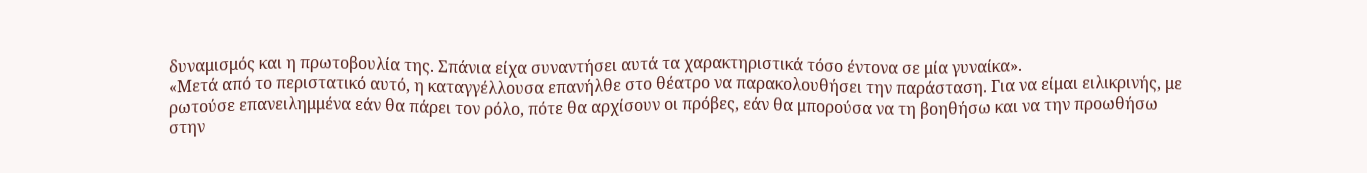δυναμισμός και η πρωτοβουλία της. Σπάνια είχα συναντήσει αυτά τα χαρακτηριστικά τόσο έντονα σε μία γυναίκα».
«Μετά από το περιστατικό αυτό, η καταγγέλλουσα επανήλθε στο θέατρο να παρακολουθήσει την παράσταση. Για να είμαι ειλικρινής, με ρωτούσε επανειλημμένα εάν θα πάρει τον ρόλο, πότε θα αρχίσουν οι πρόβες, εάν θα μπορούσα να τη βοηθήσω και να την προωθήσω στην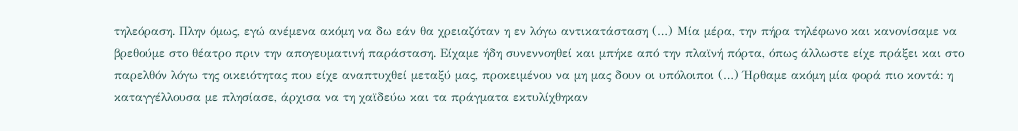τηλεόραση. Πλην όμως, εγώ ανέμενα ακόμη να δω εάν θα χρειαζόταν η εν λόγω αντικατάσταση (…) Μία μέρα, την πήρα τηλέφωνο και κανονίσαμε να βρεθούμε στο θέατρο πριν την απογευματινή παράσταση. Είχαμε ήδη συνεννοηθεί και μπήκε από την πλαϊνή πόρτα, όπως άλλωστε είχε πράξει και στο παρελθόν λόγω της οικειότητας που είχε αναπτυχθεί μεταξύ μας, προκειμένου να μη μας δουν οι υπόλοιποι (…) Ήρθαμε ακόμη μία φορά πιο κοντά: η καταγγέλλουσα με πλησίασε, άρχισα να τη χαϊδεύω και τα πράγματα εκτυλίχθηκαν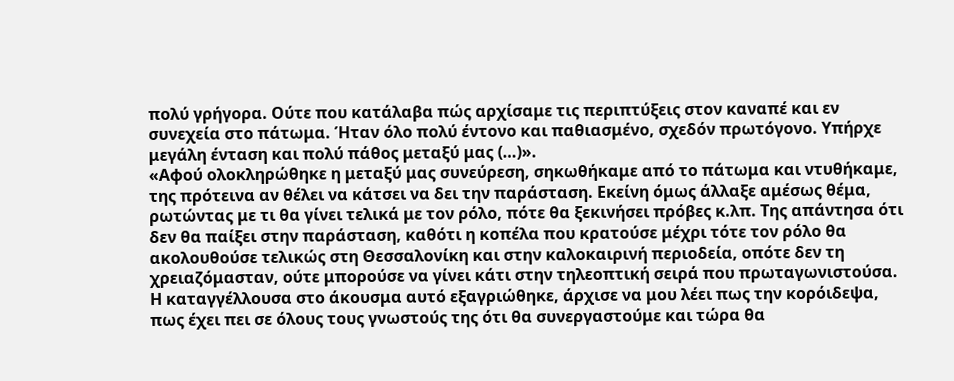πολύ γρήγορα. Ούτε που κατάλαβα πώς αρχίσαμε τις περιπτύξεις στον καναπέ και εν συνεχεία στο πάτωμα. Ήταν όλο πολύ έντονο και παθιασμένο, σχεδόν πρωτόγονο. Υπήρχε μεγάλη ένταση και πολύ πάθος μεταξύ μας (…)».
«Αφού ολοκληρώθηκε η μεταξύ μας συνεύρεση, σηκωθήκαμε από το πάτωμα και ντυθήκαμε, της πρότεινα αν θέλει να κάτσει να δει την παράσταση. Εκείνη όμως άλλαξε αμέσως θέμα, ρωτώντας με τι θα γίνει τελικά με τον ρόλο, πότε θα ξεκινήσει πρόβες κ.λπ. Της απάντησα ότι δεν θα παίξει στην παράσταση, καθότι η κοπέλα που κρατούσε μέχρι τότε τον ρόλο θα ακολουθούσε τελικώς στη Θεσσαλονίκη και στην καλοκαιρινή περιοδεία, οπότε δεν τη χρειαζόμασταν, ούτε μπορούσε να γίνει κάτι στην τηλεοπτική σειρά που πρωταγωνιστούσα. Η καταγγέλλουσα στο άκουσμα αυτό εξαγριώθηκε, άρχισε να μου λέει πως την κορόιδεψα, πως έχει πει σε όλους τους γνωστούς της ότι θα συνεργαστούμε και τώρα θα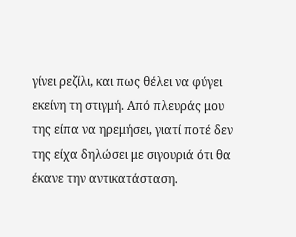γίνει ρεζίλι, και πως θέλει να φύγει εκείνη τη στιγμή. Από πλευράς μου της είπα να ηρεμήσει, γιατί ποτέ δεν της είχα δηλώσει με σιγουριά ότι θα έκανε την αντικατάσταση.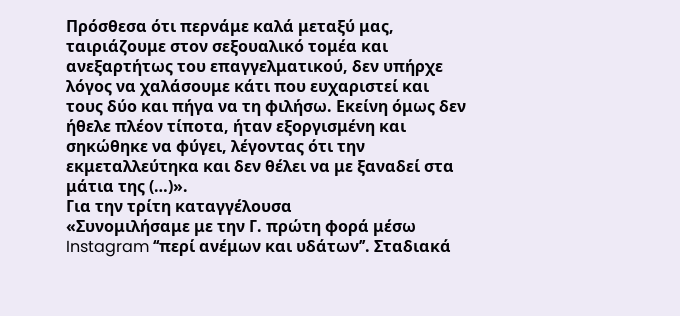Πρόσθεσα ότι περνάμε καλά μεταξύ μας, ταιριάζουμε στον σεξουαλικό τομέα και ανεξαρτήτως του επαγγελματικού, δεν υπήρχε λόγος να χαλάσουμε κάτι που ευχαριστεί και τους δύο και πήγα να τη φιλήσω. Εκείνη όμως δεν ήθελε πλέον τίποτα, ήταν εξοργισμένη και σηκώθηκε να φύγει, λέγοντας ότι την εκμεταλλεύτηκα και δεν θέλει να με ξαναδεί στα μάτια της (…)».
Για την τρίτη καταγγέλουσα
«Συνομιλήσαμε με την Γ. πρώτη φορά μέσω Instagram ‘‘περί ανέμων και υδάτων’’. Σταδιακά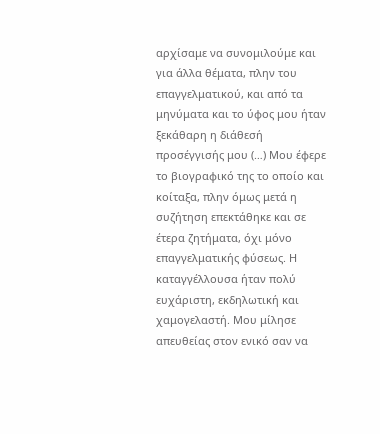αρχίσαμε να συνομιλούμε και για άλλα θέματα, πλην του επαγγελματικού, και από τα μηνύματα και το ύφος μου ήταν ξεκάθαρη η διάθεσή προσέγγισής μου (…) Μου έφερε το βιογραφικό της το οποίο και κοίταξα, πλην όμως μετά η συζήτηση επεκτάθηκε και σε έτερα ζητήματα, όχι μόνο επαγγελματικής φύσεως. Η καταγγέλλουσα ήταν πολύ ευχάριστη, εκδηλωτική και χαμογελαστή. Μου μίλησε απευθείας στον ενικό σαν να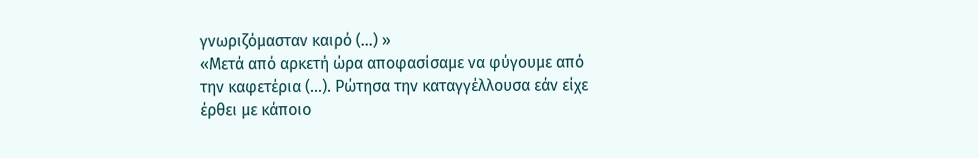γνωριζόμασταν καιρό (…) »
«Μετά από αρκετή ώρα αποφασίσαμε να φύγουμε από την καφετέρια (…). Ρώτησα την καταγγέλλουσα εάν είχε έρθει με κάποιο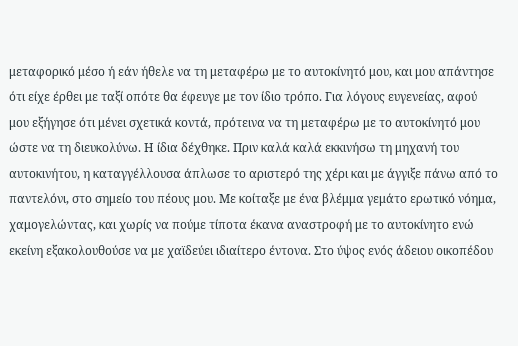μεταφορικό μέσο ή εάν ήθελε να τη μεταφέρω με το αυτοκίνητό μου, και μου απάντησε ότι είχε έρθει με ταξί οπότε θα έφευγε με τον ίδιο τρόπο. Για λόγους ευγενείας, αφού μου εξήγησε ότι μένει σχετικά κοντά, πρότεινα να τη μεταφέρω με το αυτοκίνητό μου ώστε να τη διευκολύνω. Η ίδια δέχθηκε. Πριν καλά καλά εκκινήσω τη μηχανή του αυτοκινήτου, η καταγγέλλουσα άπλωσε το αριστερό της χέρι και με άγγιξε πάνω από το παντελόνι, στο σημείο του πέους μου. Με κοίταξε με ένα βλέμμα γεμάτο ερωτικό νόημα, χαμογελώντας, και χωρίς να πούμε τίποτα έκανα αναστροφή με το αυτοκίνητο ενώ εκείνη εξακολουθούσε να με χαϊδεύει ιδιαίτερο έντονα. Στο ύψος ενός άδειου οικοπέδου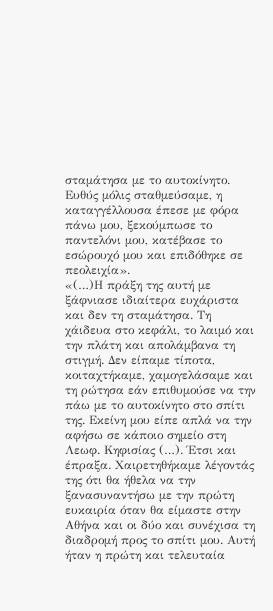σταμάτησα με το αυτοκίνητο. Ευθύς μόλις σταθμεύσαμε, η καταγγέλλουσα έπεσε με φόρα πάνω μου, ξεκούμπωσε το παντελόνι μου, κατέβασε το εσώρουχό μου και επιδόθηκε σε πεολειχία».
«(…)Η πράξη της αυτή με ξάφνιασε ιδιαίτερα ευχάριστα και δεν τη σταμάτησα. Τη χάιδευα στο κεφάλι, το λαιμό και την πλάτη και απολάμβανα τη στιγμή. Δεν είπαμε τίποτα, κοιταχτήκαμε, χαμογελάσαμε και τη ρώτησα εάν επιθυμούσε να την πάω με το αυτοκίνητο στο σπίτι της. Εκείνη μου είπε απλά να την αφήσω σε κάποιο σημείο στη Λεωφ. Κηφισίας (…). Έτσι και έπραξα. Χαιρετηθήκαμε λέγοντάς της ότι θα ήθελα να την ξανασυναντήσω με την πρώτη ευκαιρία όταν θα είμαστε στην Αθήνα και οι δύο και συνέχισα τη διαδρομή προς το σπίτι μου. Αυτή ήταν η πρώτη και τελευταία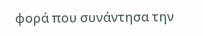φορά που συνάντησα την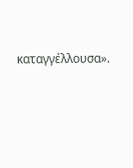καταγγέλλουσα».